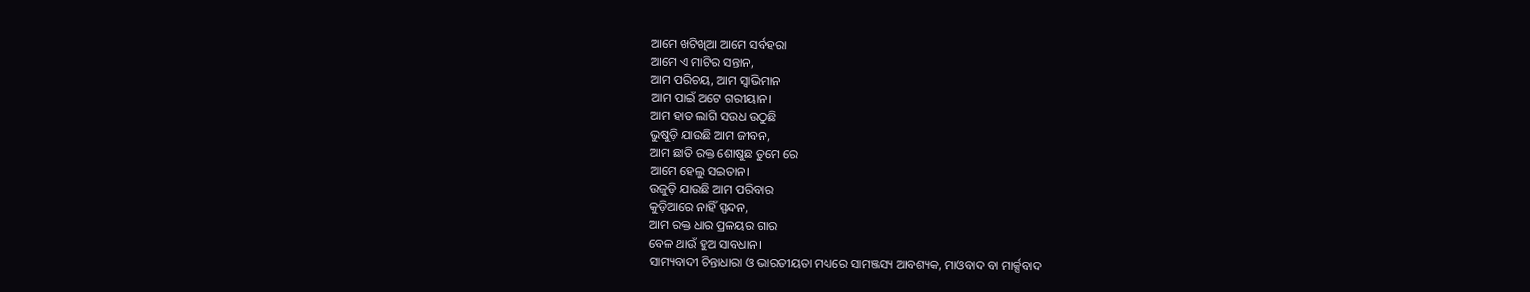ଆମେ ଖଟିଖିଆ ଆମେ ସର୍ବହରା
ଆମେ ଏ ମାଟିର ସନ୍ତାନ,
ଆମ ପରିଚୟ, ଆମ ସ୍ବାଭିମାନ
ଆମ ପାଇଁ ଅଟେ ଗରୀୟାନ।
ଆମ ହାତ ଲାଗି ସଉଧ ଉଠୁଛି
ଭୁଷୁଡ଼ି ଯାଉଛି ଆମ ଜୀବନ,
ଆମ ଛାତି ରକ୍ତ ଶୋଷୁଛ ତୁମେ ରେ
ଆମେ ହେଲୁ ସଇତାନ।
ଉଜୁଡ଼ି ଯାଉଛି ଆମ ପରିବାର
କୁଡ଼ିଆରେ ନାହିଁ ସ୍ପନ୍ଦନ,
ଆମ ରକ୍ତ ଧାର ପ୍ରଳୟର ଗାର
ବେଳ ଥାଉଁ ହୁଅ ସାବଧାନ।
ସାମ୍ୟବାଦୀ ଚିନ୍ତାଧାରା ଓ ଭାରତୀୟତା ମଧ୍ୟରେ ସାମଞ୍ଜସ୍ୟ ଆବଶ୍ୟକ, ମାଓବାଦ ବା ମାର୍କ୍ସବାଦ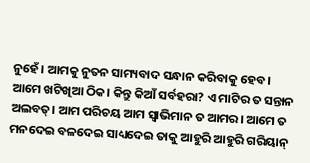ନୁହେଁ। ଆମକୁ ନୁତନ ସାମ୍ୟବାଦ ସନ୍ଧାନ କରିବାକୁ ହେବ।
ଆମେ ଖଟିଖିଆ ଠିକ। କିନ୍ତୁ କିଆଁ ସର୍ବହରା? ଏ ମାଟିର ତ ସନ୍ତାନ ଅଲବତ୍। ଆମ ପରିଚୟ ଆମ ସ୍ବାଭିମାନ ତ ଆମର। ଆମେ ତ ମନଦେଇ ବଳଦେଇ ସାଧ୍ୟଦେଇ ତାକୁ ଆହୁରି ଆହୁରି ଗରିୟାନ୍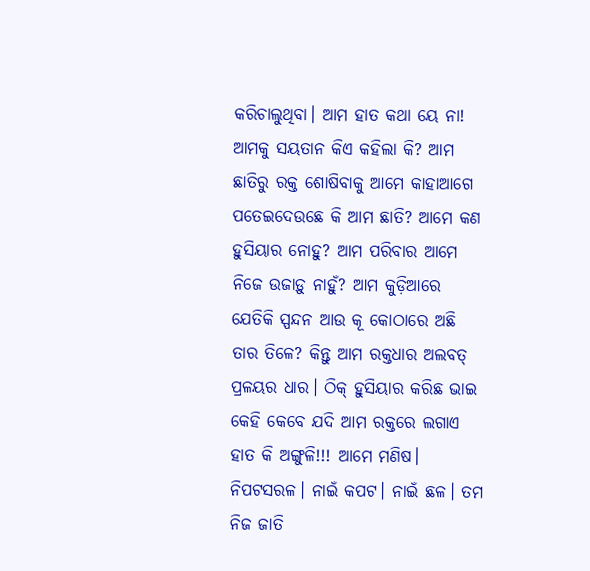କରିଚାଲୁଥିବା। ଆମ ହାତ କଥା ୟେ ନା! ଆମକୁ ସୟତାନ କିଏ କହିଲା କି? ଆମ ଛାତିରୁ ରକ୍ତ ଶୋଷିବାକୁ ଆମେ କାହାଆଗେ ପତେଇଦେଉଛେ କି ଆମ ଛାତି? ଆମେ କଣ ହୁସିୟାର ନୋହୁ? ଆମ ପରିବାର ଆମେ ନିଜେ ଉଜାଡ଼ୁ ନାହୁଁ? ଆମ କୁଡ଼ିଆରେ ଯେତିକି ସ୍ପନ୍ଦନ ଆଉ କୂ କୋଠାରେ ଅଛି ତାର ତିଳେ? କିନ୍ତୁ ଆମ ରକ୍ତଧାର ଅଲବତ୍ ପ୍ରଳୟର ଧାର। ଠିକ୍ ହୁସିୟାର କରିଛ ଭାଇ କେହି କେବେ ଯଦି ଆମ ରକ୍ତରେ ଲଗାଏ ହାତ କି ଅଙ୍ଗୁଳି!!! ଆମେ ମଣିଷ। ନିପଟସରଳ। ନାଇଁ କପଟ। ନାଇଁ ଛଳ। ତମ ନିଜ ଜାତି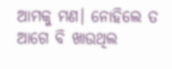ଆମକୁ ମଣ। ନୋହିଲେ ତ ଆଗେ ବି ଖାଉଥିଲ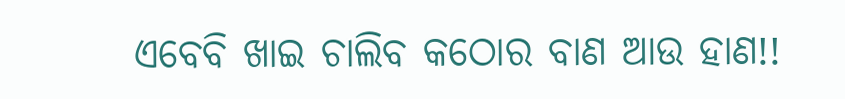ଏବେବି ଖାଇ ଚାଲିବ କଠୋର ବାଣ ଆଉ ହାଣ!!